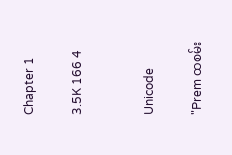Chapter 1

3.5K 166 4


Unicode

"Prem ထစမ်း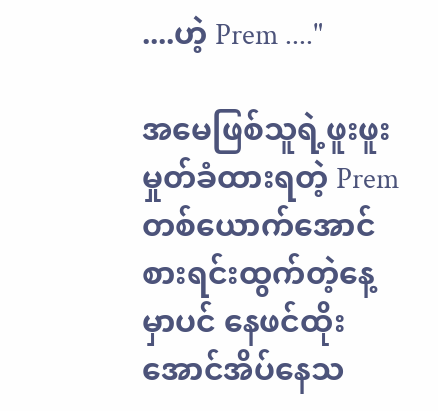....ဟဲ့ Prem ...."

အမေဖြစ်သူရဲ့ဖူးဖူးမှုတ်ခံထားရတဲ့ Premတစ်ယောက်အောင်စားရင်းထွက်တဲ့နေ့မှာပင် နေဖင်ထိုးအောင်အိပ်နေသ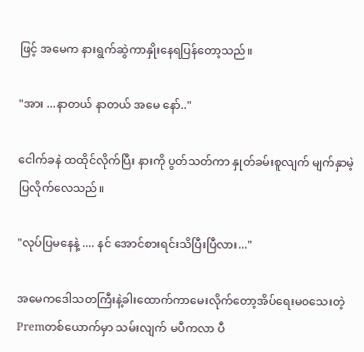ဖြင့် အမေက နားရွက်ဆွဲကာနှိုးနေရပြန်တော့သည်။

"အား ...နာတယ် နာတယ် အမေ နော်.."

ငေါက်ခနဲ ထထိုင်လိုက်ပြီး နားကို ပွတ်သတ်ကာ နှုတ်ခမ်းစူလျက် မျက်နှာမဲ့ပြလိုက်လေသည်။

"လုပ်ပြမနေနဲ့ .... နင် အောင်စားရင်းသိပြီးပြီလား..."

အမေကဒေါသတကြီးနဲ့ခါးထောက်ကာမေးလိုက်တော့အိပ်ရေးမ၀သေးတဲ့ Premတစ်ယောက်မှာ သမ်းလျက် မပီကလာ ပီ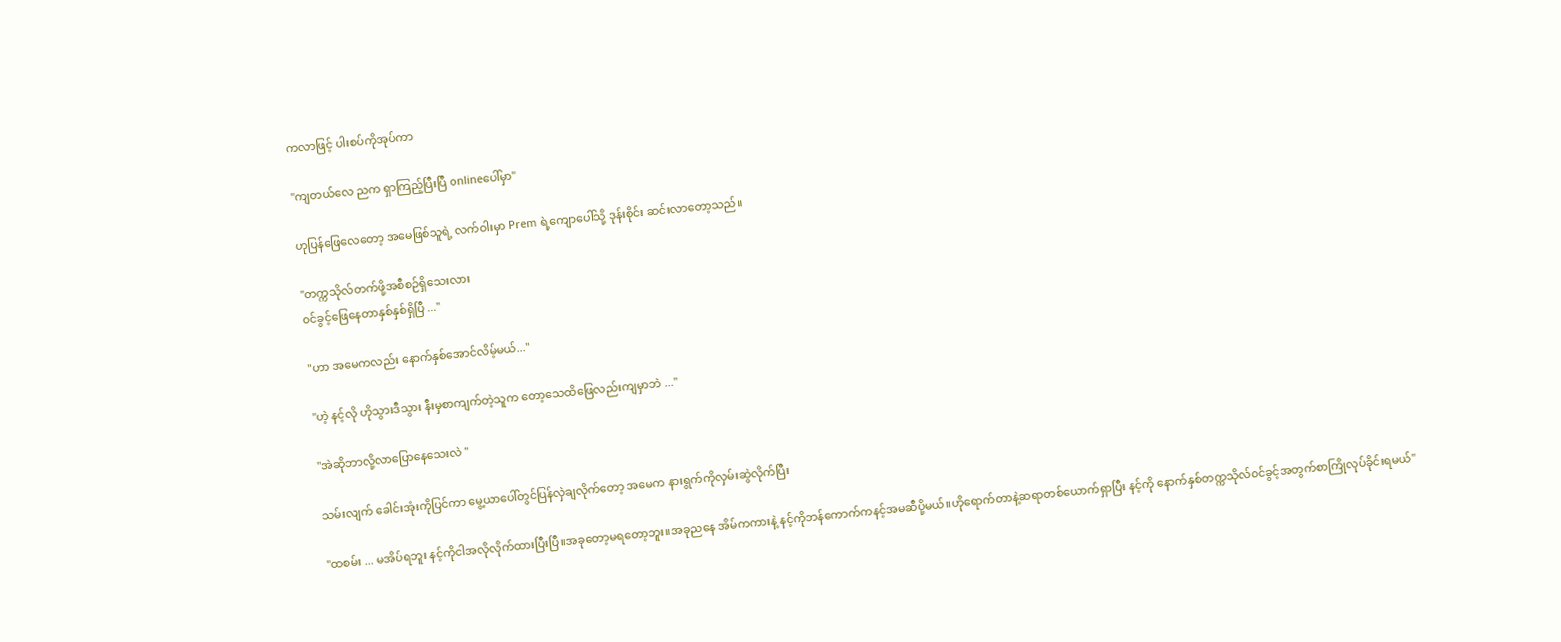ကလာဖြင့် ပါးစပ်ကိုအုပ်ကာ

"ကျတယ်လေ ညက ရှာကြည့်ပြီးပြီ onlineပေါ်မှာ"

ဟုပြန်ဖြေလေတော့ အမေဖြစ်သူရဲ့ လက်ဝါးမှာ Prem ရဲ့ကျောပေါ်သို့ ဒုန်းစိုင်း ဆင်းလာတော့သည်။

"တက္ကသိုလ်တက်ဖို့အစီစဉ်ရှိသေးလား
၀င်ခွင့်ဖြေနေတာနှစ်နှစ်ရှိပြီ ..."

"ဟာ အမေကလည်း နောက်နှစ်အောင်လိမ့်မယ်..."

"ဟဲ့ နင့်လို ဟို‌သွားဒီသွား နီးမှစာကျက်တဲ့သူက တော့သေထိဖြေလည်းကျမှာဘဲ ..."

"အဲဆိုဘာလို့လာပြောနေသေးလဲ "

သမ်းလျက် ခေါင်းအုံးကိုပြင်ကာ မွေ့ယာပေါ်တွင်ပြန်လှဲချလိုက်တော့ အမေက နားရွက်ကိုလှမ်းဆွဲလိုက်ပြီး

"ထစမ်း ... မအိပ်ရဘူး နင့်ကိုငါအလိုလိုက်ထားပြီးပြီ။အခုတော့မရတော့ဘူး။အခုညနေ အိမ်ကကားနဲ့ နင့်ကိုဘန်ကောက်ကနင့်အမဆီပို့မယ်။ဟိုရောက်တာနဲ့ဆရာတစ်ယောက်ရှာပြီး နင့်ကို နောက်နှစ်တက္ကသိုလ်၀င်ခွင့်အတွက်စာကြိုလုပ်ခိုင်းရမယ်"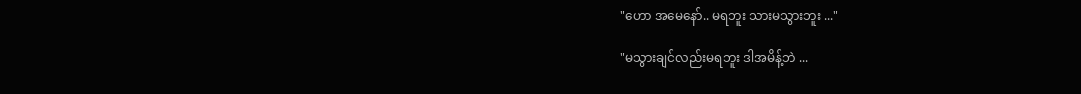"ဟော အမေနော်.. မရဘူး သားမသွားဘူး ..."

"မသွားချင်လည်းမရဘူး ဒါအမိန့်ဘဲ ...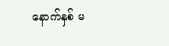နောက်နှစ် မ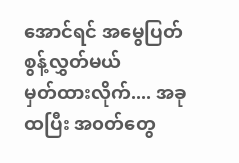အောင်ရင် အမွေပြတ်စွန့်လွှတ်မယ်
မှတ်ထားလိုက်.... အခုထပြီး အ၀တ်တွေ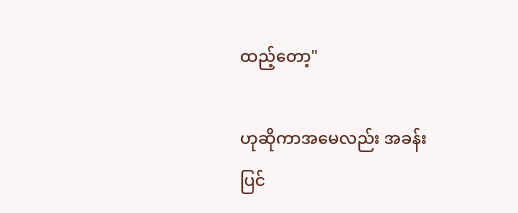ထည့်တော့"

ဟုဆိုကာအမေလည်း အခန်းပြင်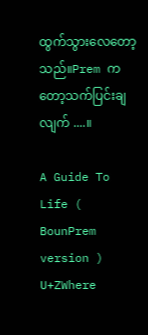ထွက်သွားလေတော့သည်။Prem ကတော့သက်ပြင်းချလျက် ....။

A Guide To Life ( BounPrem version ) U+ZWhere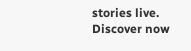stories live. Discover now